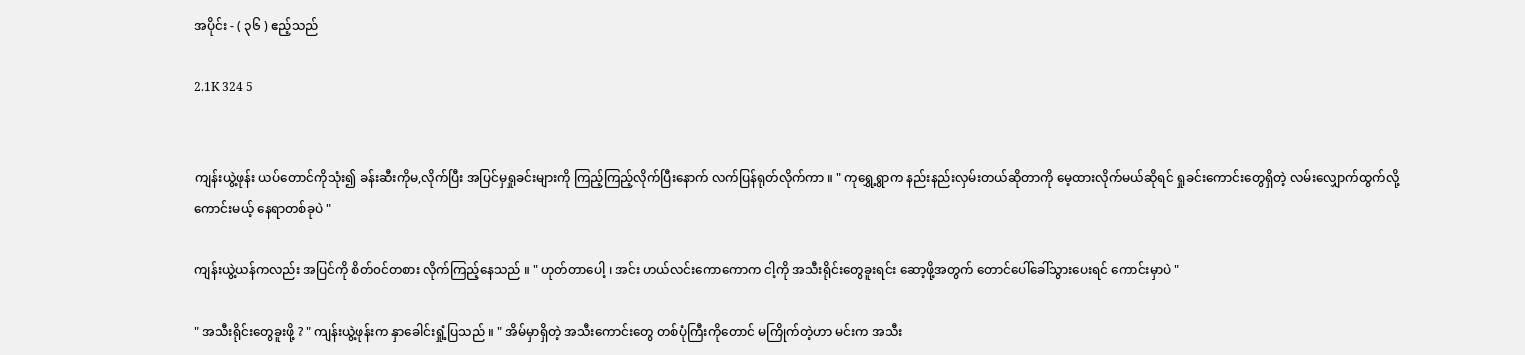အပိုင်း - ( ၃၆ ) ဧည့်သည်

2.1K 324 5


ကျန်းယွဲ့ဖုန်း ယပ်တောင်ကိုသုံး၍ ခန်းဆီးကိုမ,လိုက်ပြီး အပြင်မှရှုခင်းများကို ကြည့်ကြည့်လိုက်ပြီးနောက် လက်ပြန်ရုတ်လိုက်ကာ ။ " ကုရွှေ့ရွာက နည်းနည်းလှမ်းတယ်ဆိုတာကို မေ့ထားလိုက်မယ်ဆိုရင် ရှုခင်းကောင်းတွေရှိတဲ့ လမ်းလျှောက်ထွက်လို့ကောင်းမယ့် နေရာတစ်ခုပဲ "

ကျန်းယွဲ့ယန်ကလည်း အပြင်ကို စိတ်၀င်တစား လိုက်ကြည့်နေသည် ။ " ဟုတ်တာပေါ့ ၊ အင်း ဟယ်လင်းကောကောက ငါ့ကို အသီးရိုင်းတွေခူးရင်း ဆော့ဖို့အတွက် တောင်ပေါ်ခေါ်သွားပေးရင် ကောင်းမှာပဲ "

" အသီးရိုင်းတွေခူးဖို့ ? " ကျန်းယွဲ့ဖုန်းက နှာခေါင်းရှုံ့ပြသည် ။ " အိမ်မှာရှိတဲ့ အသီးကောင်းတွေ တစ်ပုံကြီးကိုတောင် မကြိုက်တဲ့ဟာ မင်းက အသီး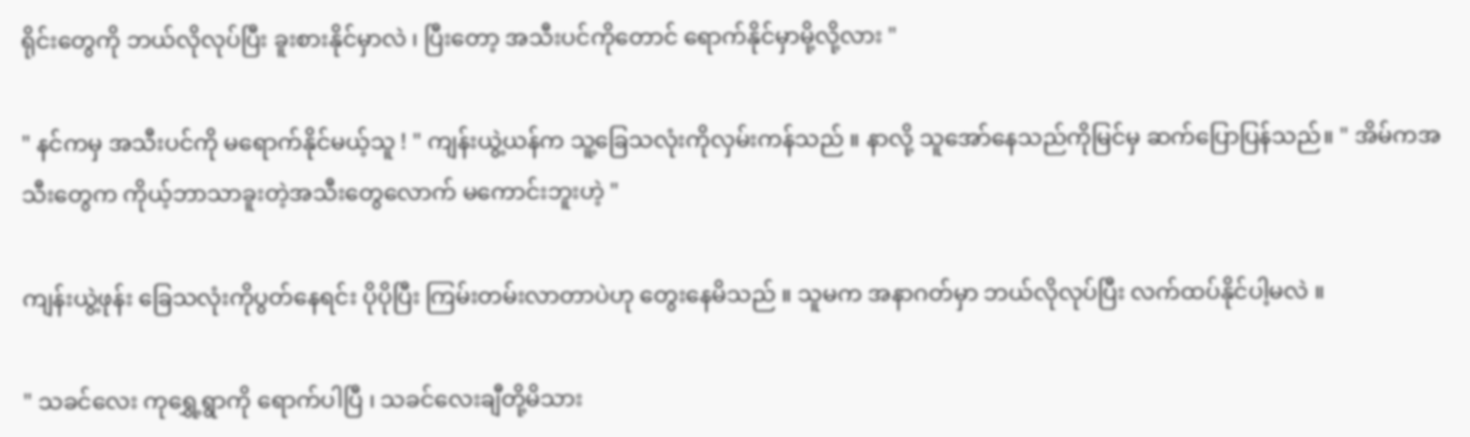ရိုင်းတွေကို ဘယ်လိုလုပ်ပြီး ခူးစားနိုင်မှာလဲ ၊ ပြီးတော့ အသီးပင်ကိုတောင် ရောက်နိုင်မှာမို့လို့လား "

" နင်ကမှ အသီးပင်ကို မရောက်နိုင်မယ့်သူ ! " ကျန်းယွဲ့ယန်က သူ့ခြေသလုံးကိုလှမ်းကန်သည် ။ နာလို့ သူအော်နေသည်ကိုမြင်မှ ဆက်ပြောပြန်သည်။ " အိမ်ကအသီးတွေက ကိုယ့်ဘာသာခူးတဲ့အသီးတွေလောက် မကောင်းဘူးဟဲ့ "

ကျန်းယွဲ့ဖုန်း ခြေသလုံးကိုပွတ်နေရင်း ပိုပိုပြီး ကြမ်းတမ်းလာတာပဲဟု တွေးနေမိသည် ။ သူမက အနာဂတ်မှာ ဘယ်လိုလုပ်ပြီး လက်ထပ်နိုင်ပါ့မလဲ ။

" သခင်လေး ကုရွှေ့ရွာကို ရောက်ပါပြီ ၊ သခင်လေးချီတို့မိသား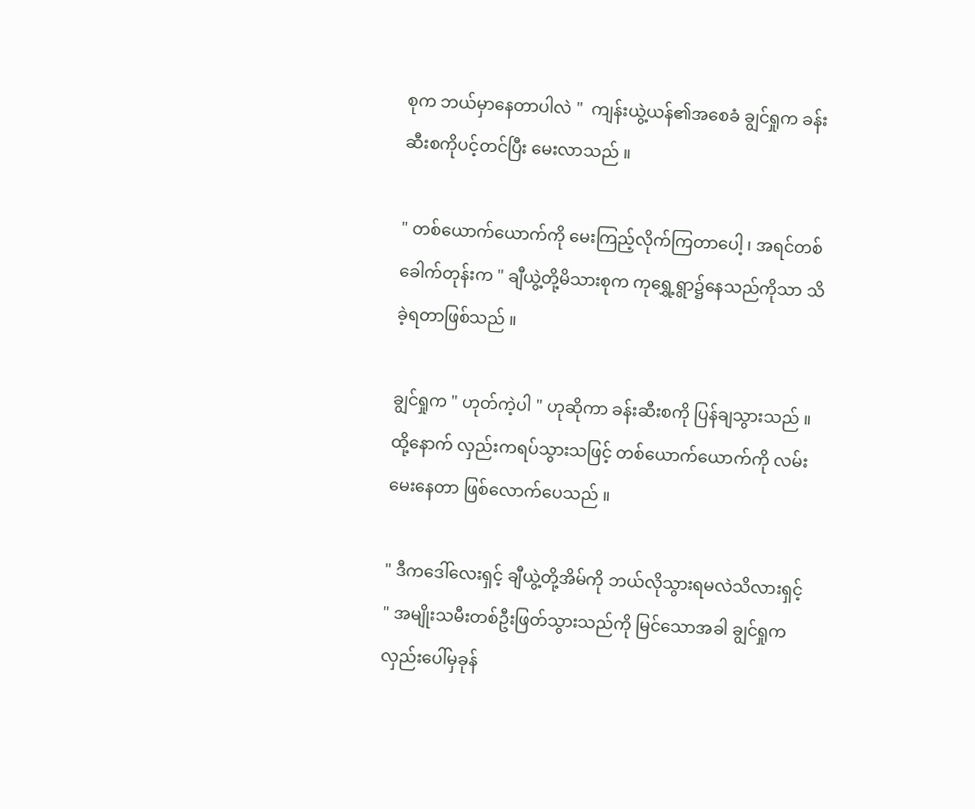စုက ဘယ်မှာနေတာပါလဲ "  ကျန်းယွဲ့ယန်၏အစေခံ ချွင်ရှုက ခန်းဆီးစကိုပင့်တင်ပြီး မေးလာသည် ။

" တစ်ယောက်ယောက်ကို မေးကြည့်လိုက်ကြတာပေါ့ ၊ အရင်တစ်ခေါက်တုန်းက " ချီယွဲ့တို့မိသားစုက ကုရွှေ့ရွာ၌နေသည်ကိုသာ သိခဲ့ရတာဖြစ်သည် ။

ချွင်ရှုက " ဟုတ်ကဲ့ပါ " ဟုဆိုကာ ခန်းဆီးစကို ပြန်ချသွားသည် ။ ထို့နောက် လှည်းကရပ်သွားသဖြင့် တစ်ယောက်ယောက်ကို လမ်းမေးနေတာ ဖြစ်လောက်ပေသည် ။

" ဒီကဒေါ်လေးရှင့် ချီယွဲ့တို့အိမ်ကို ဘယ်လိုသွားရမလဲသိလားရှင့် " အမျိုးသမီးတစ်ဦးဖြတ်သွားသည်ကို မြင်သောအခါ ချွင်ရှုက လှည်းပေါ်မှခုန်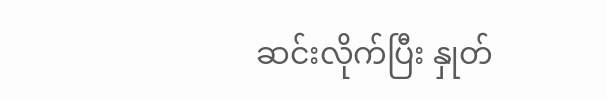ဆင်းလိုက်ပြီး နှုတ်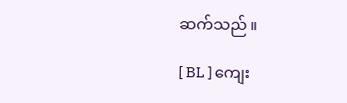ဆက်သည် ။

[ BL ] ကျေး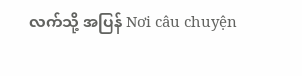လက်သို့ အပြန် Nơi câu chuyện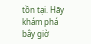tồn tại. Hãy khám phá bây giờ